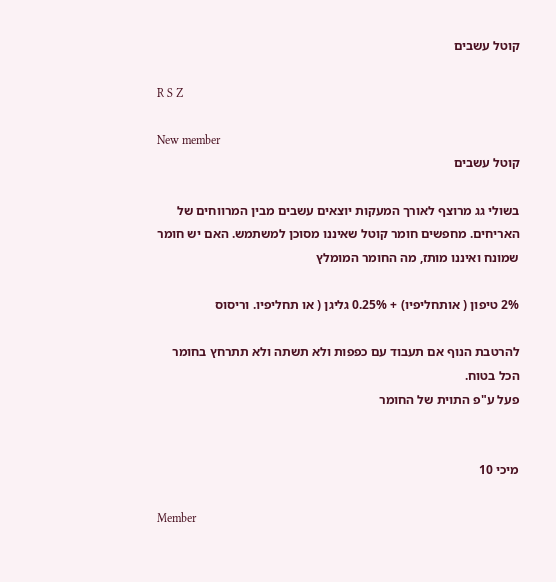קוטל עשבים

R S Z

New member
קוטל עשבים

בשולי גג מרוצף לאורך המעקות יוצאים עשבים מבין המרווחים של האריחים. מחפשים חומר קוטל שאיננו מסוכן למשתמש. האם יש חומר שמונח ואיננו מותז, מה החומר המומלץ

2% טיפון ( אותחליפיו) + 0.25% גליגן ( או תחליפיו. וריסוס

להרטבת הנוף אם תעבוד עם כפפות ולא תשתה ולא תתרחץ בחומר הכל בטוח.
פעל ע"פ התוית של החומר


מיכי 10

Member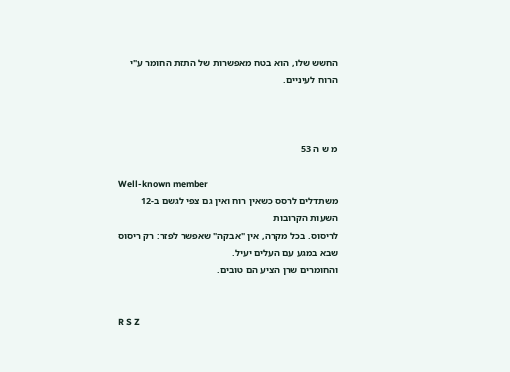החשש שלו, הוא בטח מאפשרות של התזת החומר ע"י הרוח לעיניים.



מ ש ה 53

Well-known member
משתדלים לרסס כשאין רוח ואין גם צפי לגשם ב-12 השעות הקרובות
לריסוס. בכל מקרה, אין "אבקה" שאפשר לפזר: רק ריסוס שבא במגע עם העלים יעיל.
והחומרים שרן הציע הם טובים.


R S Z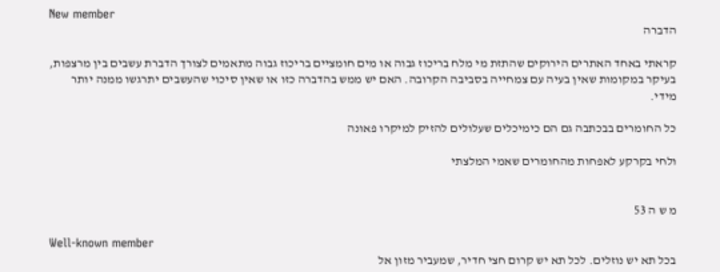New member
הדברה

קראתי באחד האתרים הירוקים שהתזת מי מלח בריכוז גבוה או מים חומציים בריכוז גבוה מתאמים לצורך הדברת עשבים בין מרצפות, בעיקר במקומות שאין בעיה עם צמחייה בסביבה הקרובה. האם יש ממש בהדברה כזו או שאין סיכוי שהעשבים יתרגשו ממנה יותר מידי.

כל החומרים בבכתבה גם הם כימיכלים שעלולים להזיק למיקרו פאונה

ולחי בקרקע לאפחות מהחומרים שאמי המלצתי


מ ש ה 53

Well-known member
בכל תא יש נוזלים. לכל תא יש קרום חצי חדיר, שמעביר מזון אל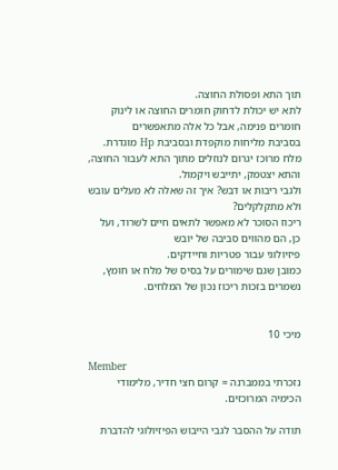תוך התא ופסולת החוצה.
לתא יש יכולת לדחוק חומרים החוצה או לינוק חומרים פנימה, אבל כל אלה מתאפשרים
בסביבת מליחות מוקפדת ובסביבת Hp מוגדרת.
מלח מרוכז יגרום לנוזלים מתוך התא לעבור החוצה, והתא יצטמק, יתייבש ויקמול.
ולגבי ריבות או דבש? איך זה שאלה לא מעלים עובש ולא מתקלקלים?
ריכוז הסוכר לא מאפשר לתאים חיים לשרוד, ועל כן, הם מהווים סביבה של יובש
פיזיולוגי עבור פטריות וחיידקים.
כמובן שגם שימורים על בסיס של מלח או חומץ, נשמרים בזכות ריכוז נכון של המלחים.


מיכי 10

Member
נזכרתי בממברנה = קרום חצי חדיר, מלימודי הכימיה המרוכזים.

תודה על ההסבר לגבי הייבוש הפיזיולוגי להדברת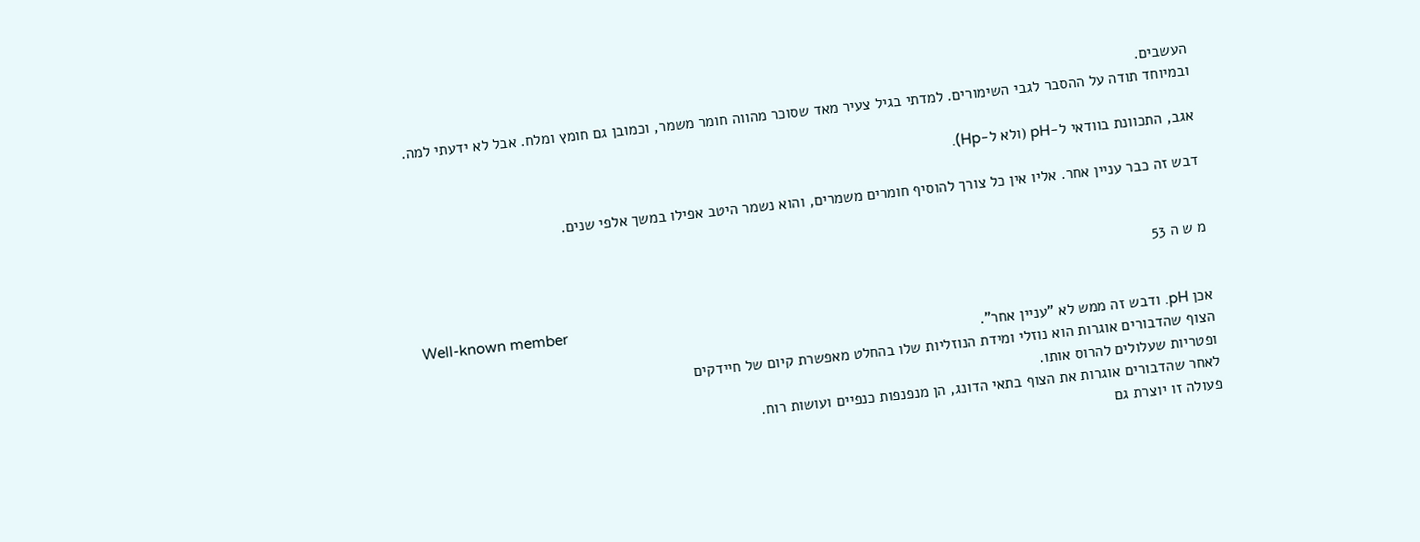העשבים.
ובמיוחד תודה על ההסבר לגבי השימורים. למדתי בגיל צעיר מאד שסוכר מהווה חומר משמר, וכמובן גם חומץ ומלח. אבל לא ידעתי למה.

אגב, התכוונת בוודאי ל-pH (ולא ל-Hp).

דבש זה כבר עניין אחר. אליו אין כל צורך להוסיף חומרים משמרים, והוא נשמר היטב אפילו במשך אלפי שנים.


מ ש ה 53

Well-known member
אכן pH. ודבש זה ממש לא "עניין אחר".
הצוף שהדבורים אוגרות הוא נוזלי ומידת הנוזליות שלו בהחלט מאפשרת קיום של חיידקים
ופטריות שעלולים להרוס אותו.
לאחר שהדבורים אוגרות את הצוף בתאי הדונג, הן מנפנפות כנפיים ועושות רוח.
פעולה זו יוצרת גם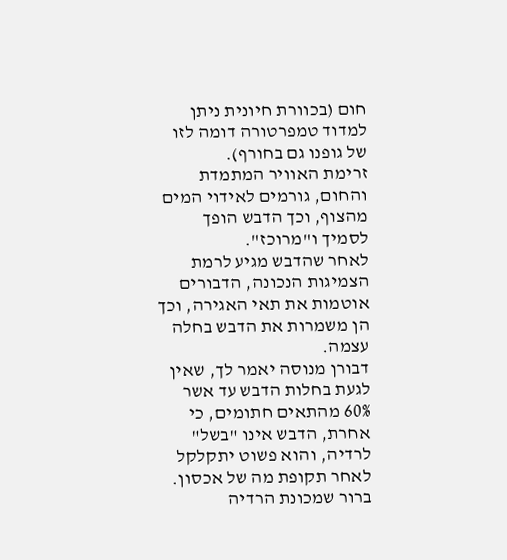חום (בכוורת חיונית ניתן למדוד טמפרטורה דומה לזו של גופנו גם בחורף).
זרימת האוויר המתמדת והחום, גורמים לאידוי המים מהצוף, וכך הדבש הופך לסמיך ו"מרוכז".
לאחר שהדבש מגיע לרמת הצמיגות הנכונה, הדבורים אוטמות את תאי האגירה, וכך
הן משמרות את הדבש בחלה עצמה.
דבורן מנוסה יאמר לך, שאין לגעת בחלות הדבש עד אשר 60% מהתאים חתומים, כי
אחרת, הדבש אינו "בשל" לרדיה, והוא פשוט יתקלקל לאחר תקופת מה של אכסון.
ברור שמכונת הרדיה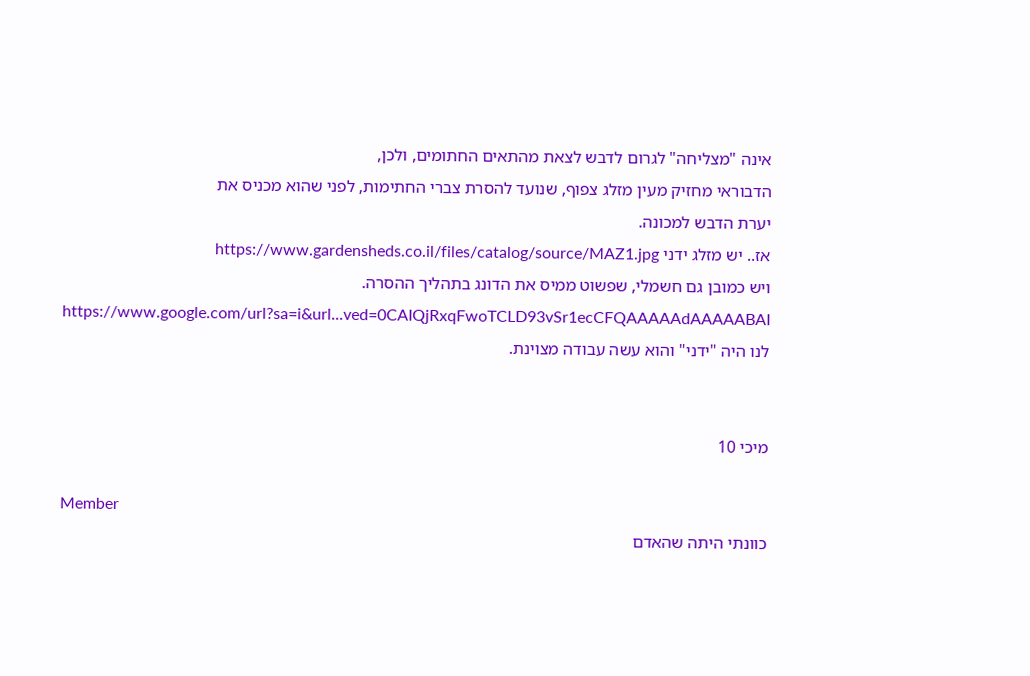אינה "מצליחה" לגרום לדבש לצאת מהתאים החתומים, ולכן,
הדבוראי מחזיק מעין מזלג צפוף, שנועד להסרת צברי החתימות, לפני שהוא מכניס את
יערת הדבש למכונה.
אז.. יש מזלג ידני https://www.gardensheds.co.il/files/catalog/source/MAZ1.jpg
ויש כמובן גם חשמלי, שפשוט ממיס את הדונג בתהליך ההסרה.
https://www.google.com/url?sa=i&url...ved=0CAIQjRxqFwoTCLD93vSr1ecCFQAAAAAdAAAAABAI
לנו היה "ידני" והוא עשה עבודה מצוינת.


מיכי 10

Member
כוונתי היתה שהאדם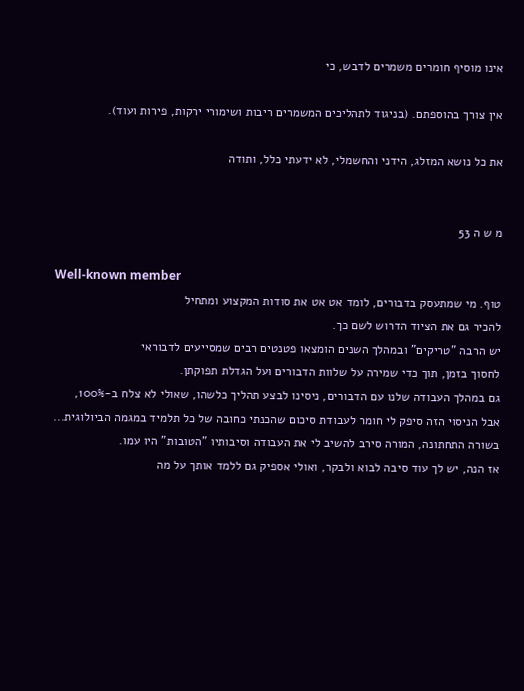אינו מוסיף חומרים משמרים לדבש, כי

אין צורך בהוספתם. (בניגוד לתהליכים המשמרים ריבות ושימורי ירקות, פירות ועוד).

את כל נושא המזלג, הידני והחשמלי, לא ידעתי כלל, ותודה


מ ש ה 53

Well-known member
טוף. מי שמתעסק בדבורים, לומד אט אט את סודות המקצוע ומתחיל
להכיר גם את הציוד הדרוש לשם כך.
יש הרבה "טריקים" ובמהלך השנים הומצאו פטנטים רבים שמסייעים לדבוראי
לחסוך בזמן, תוך כדי שמירה על שלוות הדבורים ועל הגדלת תפוקתן.
גם במהלך העבודה שלנו עם הדבורים, ניסינו לבצע תהליך כלשהו, שאולי לא צלח ב-100%,
אבל הניסוי הזה סיפק לי חומר לעבודת סיכום שהכנתי כחובה של כל תלמיד במגמה הביולוגית...
בשורה התחתונה, המורה סירב להשיב לי את העבודה וסיבותיו "הטובות" היו עמו.
אז הנה, יש לך עוד סיבה לבוא ולבקר, ואולי אספיק גם ללמד אותך על מה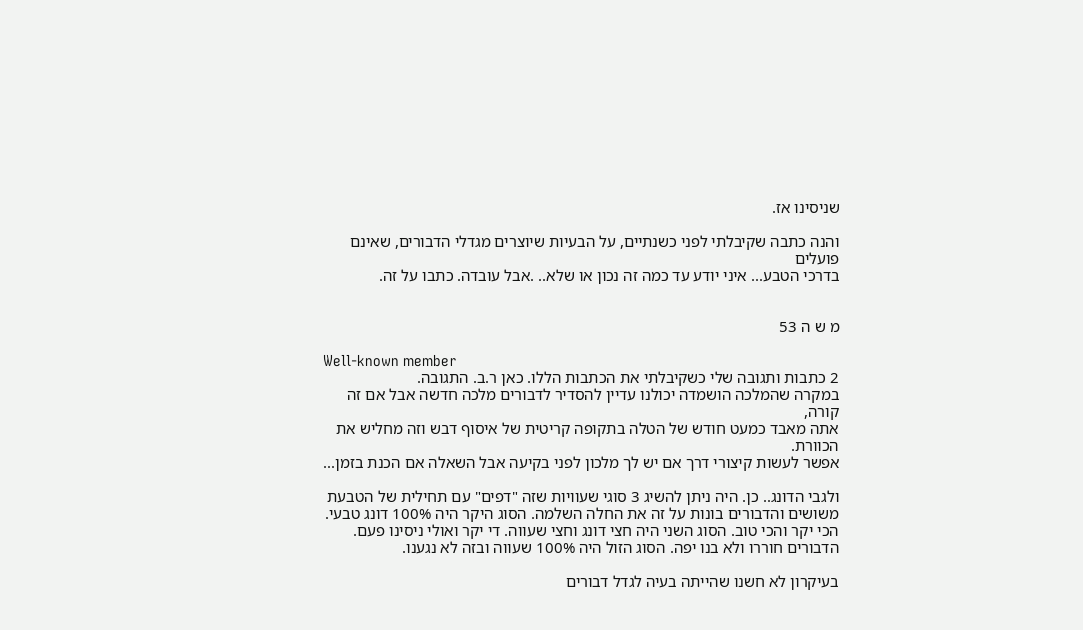שניסינו אז.

והנה כתבה שקיבלתי לפני כשנתיים, על הבעיות שיוצרים מגדלי הדבורים, שאינם פועלים
בדרכי הטבע... איני יודע עד כמה זה נכון או שלא.. .אבל עובדה. כתבו על זה.


מ ש ה 53

Well-known member
2 כתבות ותגובה שלי כשקיבלתי את הכתבות הללו. כאן ר.ב. התגובה.
במקרה שהמלכה הושמדה יכולנו עדיין להסדיר לדבורים מלכה חדשה אבל אם זה קורה,
אתה מאבד כמעט חודש של הטלה בתקופה קריטית של איסוף דבש וזה מחליש את הכוורת.
אפשר לעשות קיצורי דרך אם יש לך מלכון לפני בקיעה אבל השאלה אם הכנת בזמן...

ולגבי הדונג.. כן. היה ניתן להשיג 3 סוגי שעוויות שזה "דפים" עם תחילית של הטבעת משושים והדבורים בונות על זה את החלה השלמה. הסוג היקר היה 100% דונג טבעי.
הכי יקר והכי טוב. הסוג השני היה חצי דונג וחצי שעווה. די יקר ואולי ניסינו פעם.
הדבורים חוררו ולא בנו יפה. הסוג הזול היה 100% שעווה ובזה לא נגענו.

בעיקרון לא חשנו שהייתה בעיה לגדל דבורים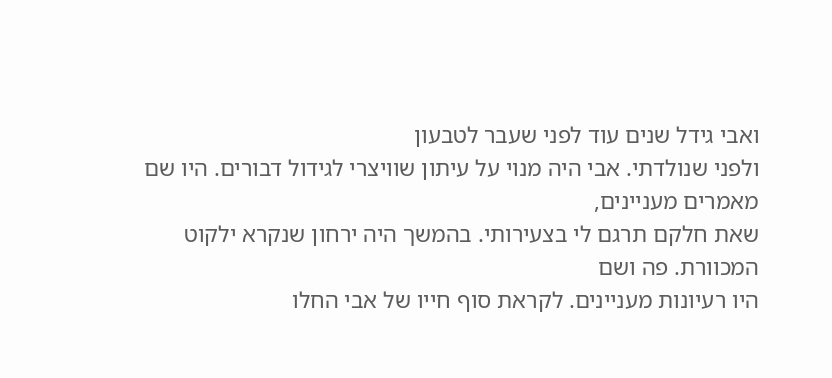ואבי גידל שנים עוד לפני שעבר לטבעון
ולפני שנולדתי. אבי היה מנוי על עיתון שוויצרי לגידול דבורים. היו שם מאמרים מעניינים,
שאת חלקם תרגם לי בצעירותי. בהמשך היה ירחון שנקרא ילקוט המכוורת. פה ושם
היו רעיונות מעניינים. לקראת סוף חייו של אבי החלו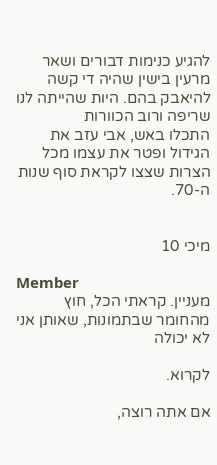להגיע כנימות דבורים ושאר
מרעין בישין שהיה די קשה להיאבק בהם. היות שהייתה לנו שריפה ורוב הכוורות
התכלו באש, אבי עזב את הגידול ופטר את עצמו מכל הצרות שצצו לקראת סוף שנות ה-70.


מיכי 10

Member
מעניין. קראתי הכל, חוץ מהחומר שבתמונות, שאותן אני לא יכולה

לקרוא.

אם אתה רוצה,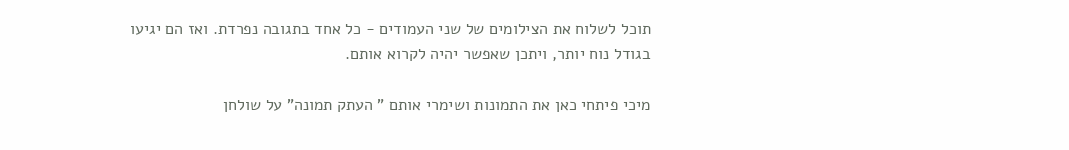תוכל לשלוח את הצילומים של שני העמודים - כל אחד בתגובה נפרדת. ואז הם יגיעו בגודל נוח יותר, ויתכן שאפשר יהיה לקרוא אותם.

מיכי פיתחי כאן את התמונות ושימרי אותם " העתק תמונה" על שולחן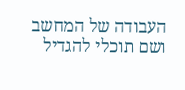העבודה של המחשב ושם תוכלי להגדיל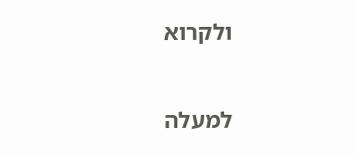ולקרוא

למעלה